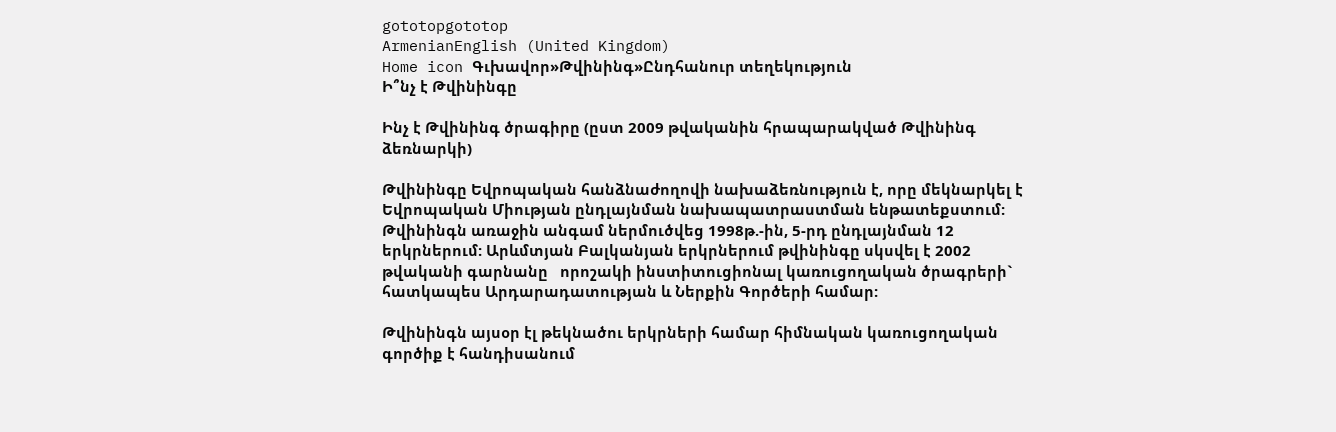gototopgototop
ArmenianEnglish (United Kingdom)
Home icon Գւխավոր»Թվինինգ»Ընդհանուր տեղեկություն
Ի՞նչ է Թվինինգը

Ինչ է Թվինինգ ծրագիրը (ըստ 2009 թվականին հրապարակված Թվինինգ ձեռնարկի)

Թվինինգը Եվրոպական հանձնաժողովի նախաձեռնություն է, որը մեկնարկել է Եվրոպական Միության ընդլայնման նախապատրաստման ենթատեքստում: Թվինինգն առաջին անգամ ներմուծվեց 1998թ.-ին, 5-րդ ընդլայնման 12 երկրներում: Արևմտյան Բալկանյան երկրներում թվինինգը սկսվել է 2002 թվականի գարնանը   որոշակի ինստիտուցիոնալ կառուցողական ծրագրերի` հատկապես Արդարադատության և Ներքին Գործերի համար:

Թվինինգն այսօր էլ թեկնածու երկրների համար հիմնական կառուցողական գործիք է հանդիսանում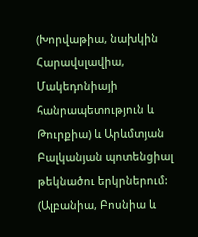(Խորվաթիա, նախկին Հարավսլավիա, Մակեդոնիայի հանրապետություն և Թուրքիա) և Արևմտյան Բալկանյան պոտենցիալ թեկնածու երկրներում: (Ալբանիա, Բոսնիա և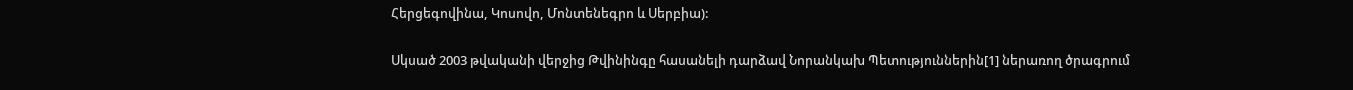Հերցեգովինա, Կոսովո, Մոնտենեգրո և Սերբիա):

Սկսած 2003 թվականի վերջից Թվինինգը հասանելի դարձավ Նորանկախ Պետություններին[1] ներառող ծրագրում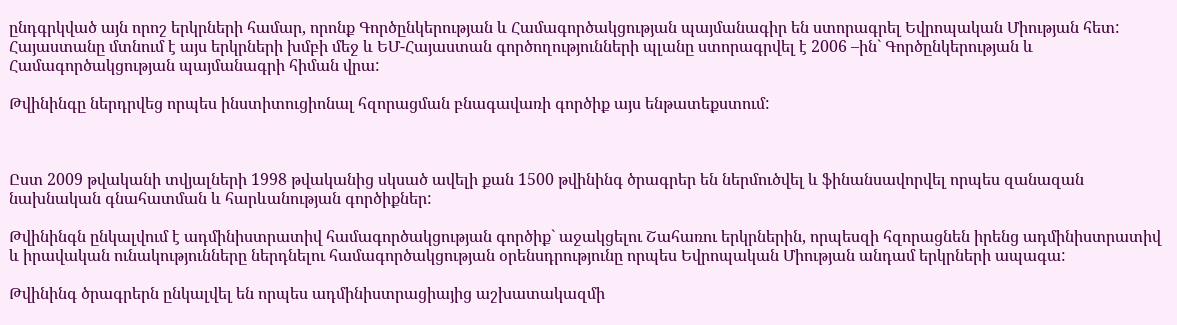ընդգրկված այն որոշ երկրների համար, որոնք Գործընկերության և Համագործակցության պայմանագիր են ստորագրել Եվրոպական Միության հետ: Հայաստանը մտնում է այս երկրների խմբի մեջ և ԵՄ-Հայաստան գործողությունների պլանը ստորագրվել է 2006 –ին` Գործընկերության և Համագործակցության պայմանագրի հիման վրա:

Թվինինգը ներդրվեց որպես ինստիտուցիոնալ հզորացման բնագավառի գործիք այս ենթատեքստում:



Ըստ 2009 թվականի տվյալների 1998 թվականից սկսած ավելի քան 1500 թվինինգ ծրագրեր են ներմուծվել և ֆինանսավորվել որպես զանազան նախնական գնահատման և հարևանության գործիքներ:

Թվինինգն ընկալվում է ադմինիստրատիվ համագործակցության գործիք` աջակցելու Շահառու երկրներին, որպեսզի հզորացնեն իրենց ադմինիստրատիվ և իրավական ունակությունները ներդնելու համագործակցության օրենսդրությունը որպես Եվրոպական Միության անդամ երկրների ապագա:

Թվինինգ ծրագրերն ընկալվել են որպես ադմինիստրացիայից աշխատակազմի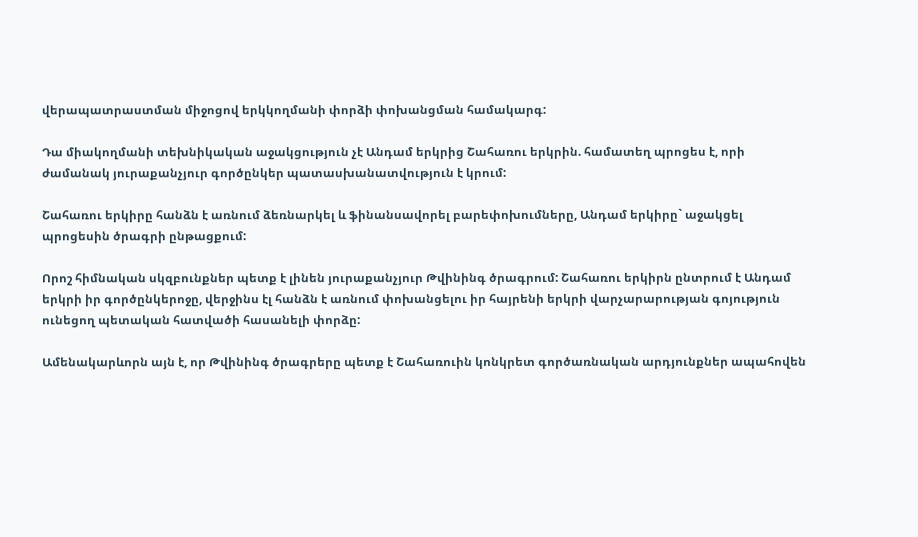վերապատրաստման միջոցով երկկողմանի փորձի փոխանցման համակարգ:

Դա միակողմանի տեխնիկական աջակցություն չէ Անդամ երկրից Շահառու երկրին. համատեղ պրոցես է, որի ժամանակ յուրաքանչյուր գործընկեր պատասխանատվություն է կրում:

Շահառու երկիրը հանձն է առնում ձեռնարկել և ֆինանսավորել բարեփոխումները, Անդամ երկիրը` աջակցել պրոցեսին ծրագրի ընթացքում:

Որոշ հիմնական սկզբունքներ պետք է լինեն յուրաքանչյուր Թվինինգ ծրագրում: Շահառու երկիրն ընտրում է Անդամ երկրի իր գործընկերոջը, վերջինս էլ հանձն է առնում փոխանցելու իր հայրենի երկրի վարչարարության գոյություն ունեցող պետական հատվածի հասանելի փորձը:

Ամենակարևորն այն է, որ Թվինինգ ծրագրերը պետք է Շահառուին կոնկրետ գործառնական արդյունքներ ապահովեն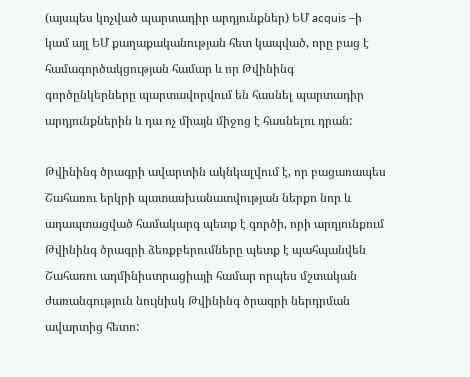(այսպես կոչված պարտադիր արդյունքներ) ԵՄ acquis –ի կամ այլ ԵՄ քաղաքականության հետ կապված, որը բաց է համագործակցության համար և որ Թվինինգ գործընկերները պարտավորվում են հասնել պարտադիր արդյունքներին և դա ոչ միայն միջոց է հասնելու դրան:

Թվինինգ ծրագրի ավարտին ակնկալվում է, որ բացառապես Շահառու երկրի պատասխանատվության ներքո նոր և ադապտացված համակարգ պետք է գործի, որի արդյունքում Թվինինգ ծրագրի ձեռքբերումները պետք է պահպանվեն Շահառու ադմինիստրացիայի համար որպես մշտական ժառանգություն նույնիսկ Թվինինգ ծրագրի ներդրման ավարտից հետո: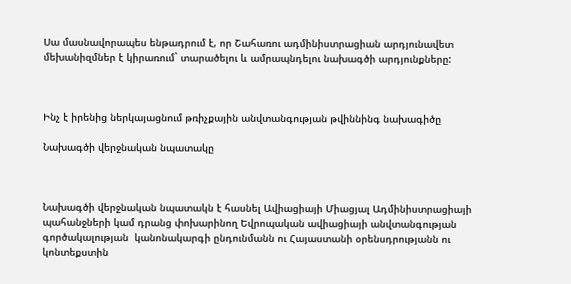Սա մասնավորապես ենթադրում է, որ Շահառու ադմինիստրացիան արդյունավետ մեխանիզմներ է կիրառում` տարածելու և ամրապնդելու նախագծի արդյունքները:



Ինչ է իրենից ներկայացնում թռիչքային անվտանգության թվիննինգ նախագիծը

Նախագծի վերջնական նպատակը



Նախագծի վերջնական նպատակն է հասնել Ավիացիայի Միացյալ Ադմինիստրացիայի պահանջների կամ դրանց փոխարինող Եվրոպական ավիացիայի անվտանգության գործակալության  կանոնակարգի ընդունմանն ու Հայաստանի օրենսդրությանն ու կոնտեքստին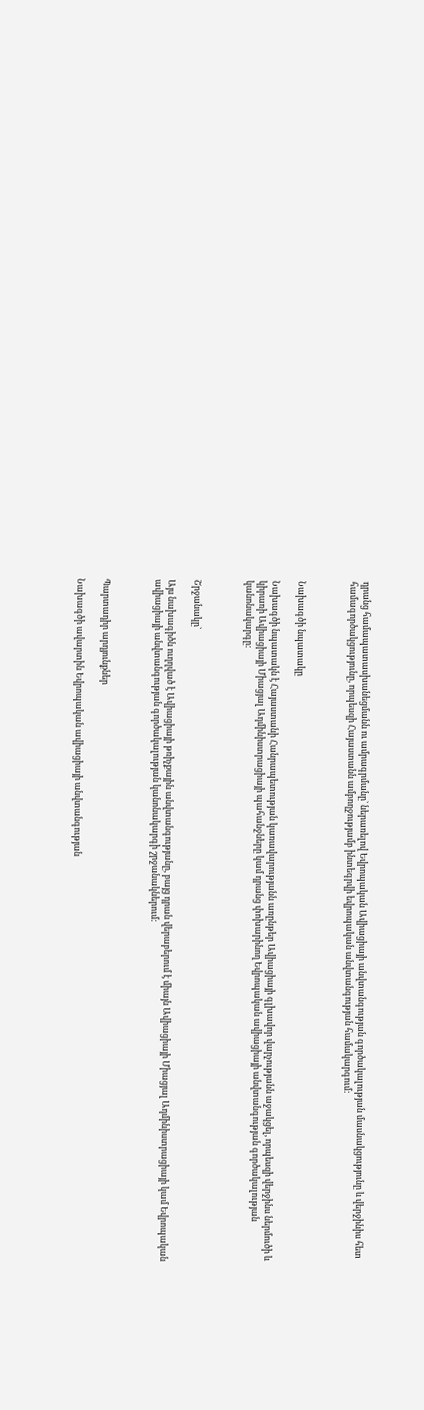դրանց համապատասխանեցմանն ու ամրագրմանը` ներառելով Եվրոպական Ավիացիայի անվտանգության գործակալության մասնակցությունը և վերջինիս հետ համագործակցությունը, որպեսզի Հայաստանն ամբողջությամբ ինտեգրվի եվրոպական անվտանգության համակարգում:



Նախագծի նպատակը

Նախագծի նպատակն է Հայաստանի Հանրապետության կառավարությանն առընթեր Ավիացիայի գլխավոր վարչությանն աջակցել, որպեսզի վերջինս ներմուծի և կիրառի Ավիացիայի Միացյալ Ադմինիստրացիայի պահանջները կամ դրանց փոխարինող Եվրոպական ավիացիայի անվտանգության գործակալության կանոնակարգը:



Շրջանակը`

Այս նախագիծն ուղղված է Ավիացիայի թռիչքային անվտանգությանը, բայց դրան վերաբերում է միայն Ավիացիայի Միացյալ Ադմինիստրացիայի կամ Եվրոպական ավիացիայի անվտանգության գործակալության կանոնակարգի շրջանակներում:



Պարտադիր արդյունքներ

Նախագծի ավարտին Եվրոպական ավիացիայի անվտանգության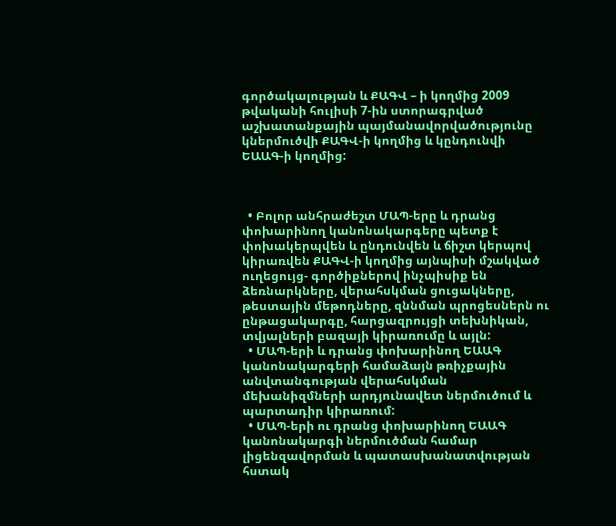գործակալության և ՔԱԳՎ – ի կողմից 2009 թվականի հուլիսի 7-ին ստորագրված աշխատանքային պայմանավորվածությունը կներմուծվի ՔԱԳՎ-ի կողմից և կընդունվի ԵԱԱԳ-ի կողմից:



  • Բոլոր անհրաժեշտ ՄԱՊ-երը և դրանց փոխարինող կանոնակարգերը պետք է փոխակերպվեն և ընդունվեն և ճիշտ կերպով կիրառվեն ՔԱԳՎ-ի կողմից այնպիսի մշակված ուղեցույց- գործիքներով ինչպիսիք են ձեռնարկները, վերահսկման ցուցակները, թեստային մեթոդները, զննման պրոցեսներն ու ընթացակարգը, հարցազրույցի տեխնիկան, տվյալների բազայի կիրառումը և այլն:
  • ՄԱՊ-երի և դրանց փոխարինող ԵԱԱԳ կանոնակարգերի համաձայն թռիչքային անվտանգության վերահսկման մեխանիզմների արդյունավետ ներմուծում և պարտադիր կիրառում:
  • ՄԱՊ-երի ու դրանց փոխարինող ԵԱԱԳ կանոնակարգի ներմուծման համար լիցենզավորման և պատասխանատվության հստակ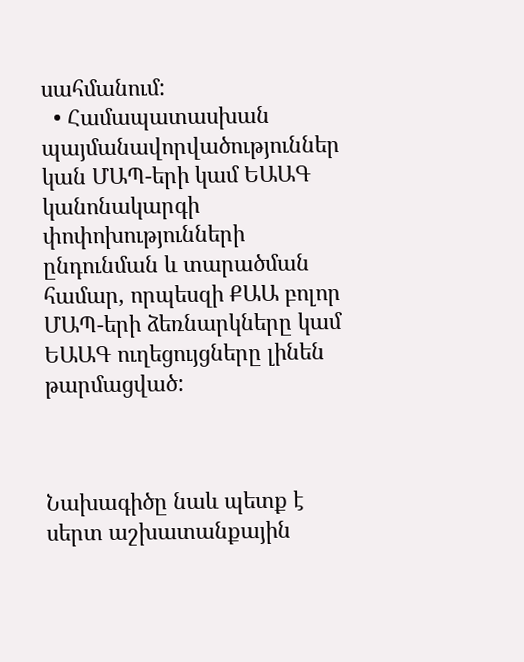սահմանում:
  • Համապատասխան պայմանավորվածություններ կան ՄԱՊ-երի կամ ԵԱԱԳ կանոնակարգի փոփոխությունների ընդունման և տարածման համար, որպեսզի ՔԱԱ բոլոր ՄԱՊ-երի ձեռնարկները կամ ԵԱԱԳ ուղեցույցները լինեն թարմացված:



Նախագիծը նաև պետք է սերտ աշխատանքային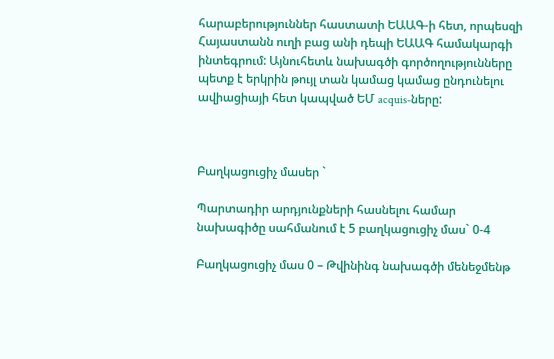հարաբերություններ հաստատի ԵԱԱԳ-ի հետ, որպեսզի Հայաստանն ուղի բաց անի դեպի ԵԱԱԳ համակարգի ինտեգրում: Այնուհետև նախագծի գործողությունները պետք է երկրին թույլ տան կամաց կամաց ընդունելու ավիացիայի հետ կապված ԵՄ acquis-ները:



Բաղկացուցիչ մասեր `

Պարտադիր արդյունքների հասնելու համար նախագիծը սահմանում է 5 բաղկացուցիչ մաս` 0-4

Բաղկացուցիչ մաս 0 – Թվինինգ նախագծի մենեջմենթ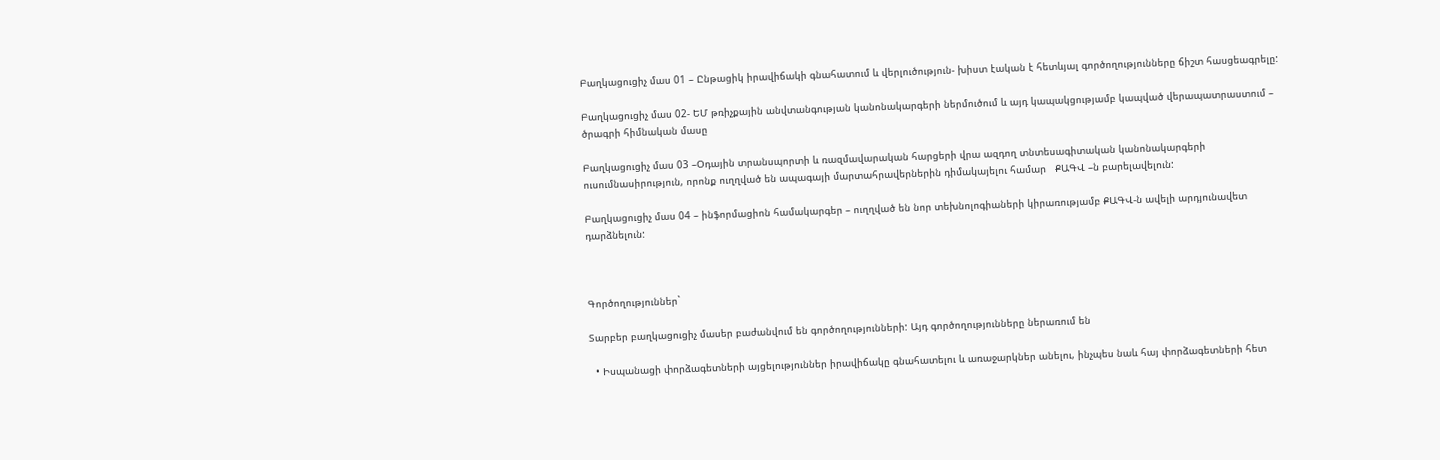Բաղկացուցիչ մաս 01 – Ընթացիկ իրավիճակի գնահատում և վերլուծություն- խիստ էական է հետևյալ գործողությունները ճիշտ հասցեագրելը:

Բաղկացուցիչ մաս 02- ԵՄ թռիչքային անվտանգության կանոնակարգերի ներմուծում և այդ կապակցությամբ կապված վերապատրաստում – ծրագրի հիմնական մասը

Բաղկացուցիչ մաս 03 –Օդային տրանսպորտի և ռազմավարական հարցերի վրա ազդող տնտեսագիտական կանոնակարգերի ուսումնասիրություն, որոնք ուղղված են ապագայի մարտահրավերներին դիմակայելու համար   ՔԱԳՎ –ն բարելավելուն:

Բաղկացուցիչ մաս 04 – ինֆորմացիոն համակարգեր – ուղղված են նոր տեխնոլոգիաների կիրառությամբ ՔԱԳՎ-ն ավելի արդյունավետ դարձնելուն:



Գործողություններ`

Տարբեր բաղկացուցիչ մասեր բաժանվում են գործողությունների: Այդ գործողությունները ներառում են

  • Իսպանացի փորձագետների այցելություններ իրավիճակը գնահատելու և առաջարկներ անելու, ինչպես նաև հայ փորձագետների հետ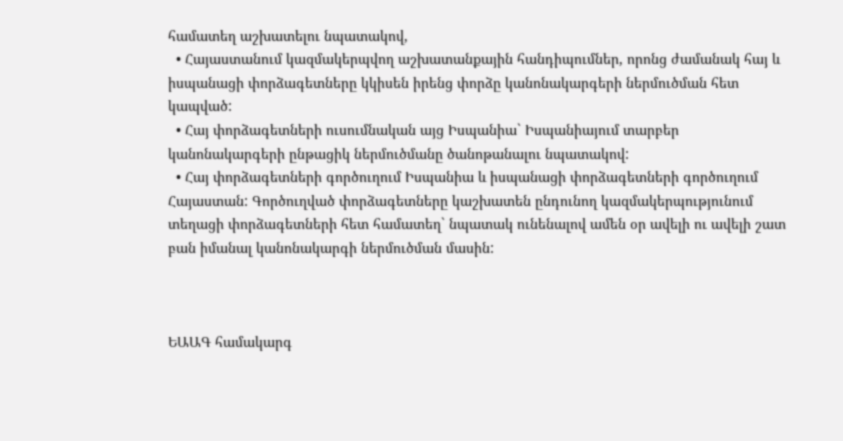համատեղ աշխատելու նպատակով,
  • Հայաստանում կազմակերպվող աշխատանքային հանդիպումներ, որոնց ժամանակ հայ և իսպանացի փորձագետները կկիսեն իրենց փորձը կանոնակարգերի ներմուծման հետ կապված:
  • Հայ փորձագետների ուսումնական այց Իսպանիա` Իսպանիայում տարբեր կանոնակարգերի ընթացիկ ներմուծմանը ծանոթանալու նպատակով:
  • Հայ փորձագետների գործուղում Իսպանիա և իսպանացի փորձագետների գործուղում Հայաստան: Գործուղված փորձագետները կաշխատեն ընդունող կազմակերպությունում տեղացի փորձագետների հետ համատեղ` նպատակ ունենալով ամեն օր ավելի ու ավելի շատ բան իմանալ կանոնակարգի ներմուծման մասին:



ԵԱԱԳ համակարգ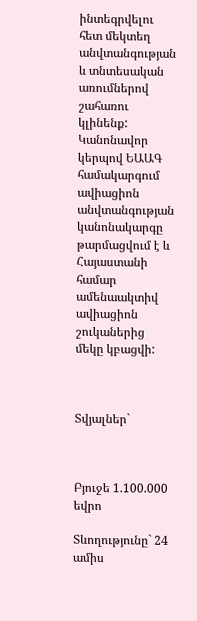ինտեգրվելու հետ մեկտեղ անվտանգության և տնտեսական առումներով շահառու կլինենք: Կանոնավոր կերպով ԵԱԱԳ համակարգում ավիացիոն անվտանգության կանոնակարգը թարմացվում է և Հայաստանի համար ամենաակտիվ ավիացիոն շուկաներից մեկը կբացվի:



Տվյալներ`



Բյուջե 1.100.000 եվրո

Տևողությունը` 24 ամիս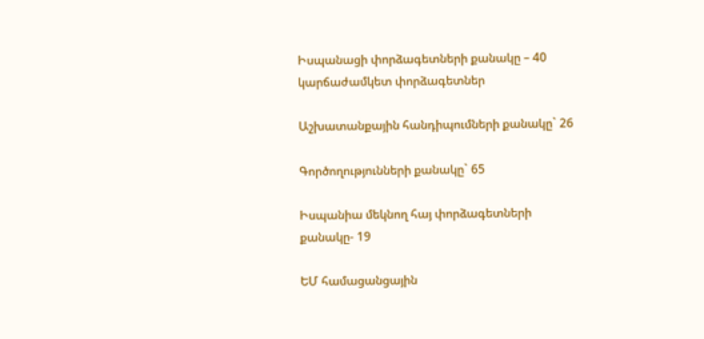Իսպանացի փորձագետների քանակը – 40 կարճաժամկետ փորձագետներ

Աշխատանքային հանդիպումների քանակը` 26

Գործողությունների քանակը` 65

Իսպանիա մեկնող հայ փորձագետների քանակը- 19

ԵՄ համացանցային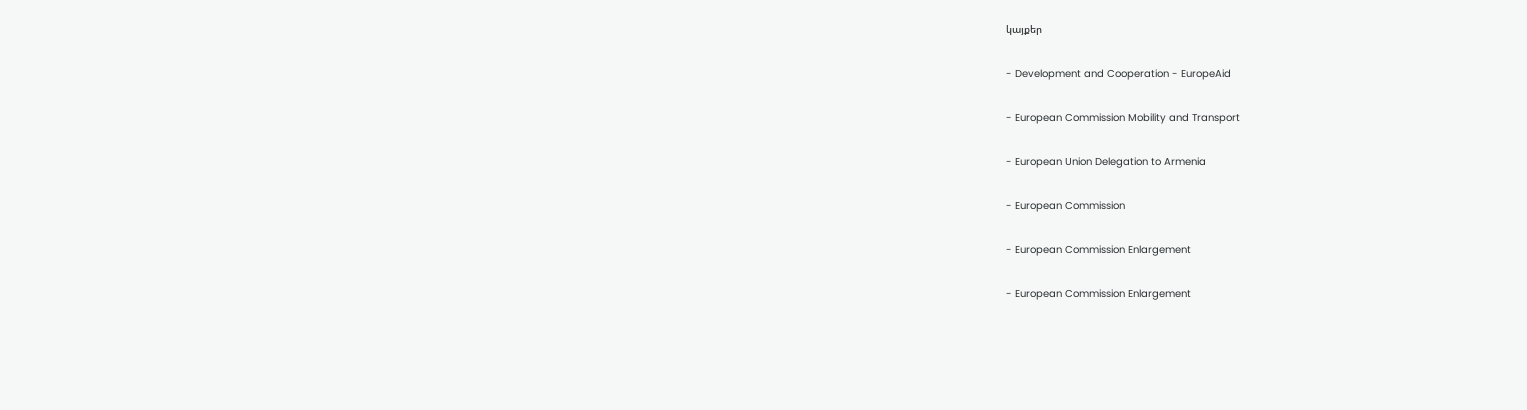կայքեր

- Development and Cooperation - EuropeAid

- European Commission Mobility and Transport

- European Union Delegation to Armenia

- European Commission

- European Commission Enlargement

- European Commission Enlargement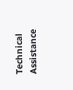Technical Assistance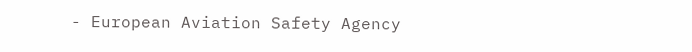- European Aviation Safety Agency